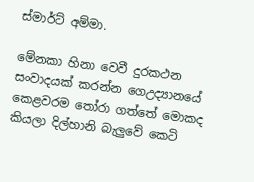ස්මාර්ට් අම්මා.

මේනකා හිනා වෙවී දුරකථන සංවාදයක් කරන්න ගෙඋද්‍යානයේ කෙළවරම තෝරා ගත්තේ මොකද කියලා දිල්හානි බැලුවේ කෙටි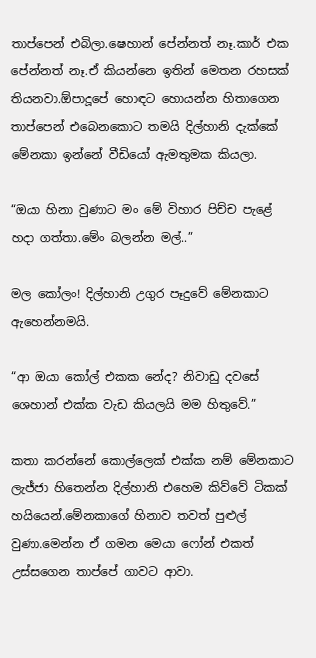තාප්පෙන් එබිලා.ෂෙහාන් පේන්නත් නෑ.කාර් එක පේන්නත් නෑ.ඒ කියන්නෙ ඉතින් මෙතන රහසක් තියනවා.ඕපාදූපේ හොඳට හොයන්න හිතාගෙන තාප්පෙන් එබෙනකොට තමයි දිල්හානි දැක්කේ මේනකා ඉන්නේ වීඩියෝ ඇමතුමක කියලා.

“ඔයා හිනා වුණාට මං මේ විහාර පිච්ච පැළේ හදා ගත්තා.මේං බලන්න මල්..”

මල කෝලං! දිල්හානි උගුර පෑදුවේ මේනකාට ඇහෙන්නමයි.

“ආ ඔයා කෝල් එකක නේද? නිවාඩු දවසේ ශෙහාන් එක්ක වැඩ කියලයි මම හිතුවේ.”

කතා කරන්නේ කොල්ලෙක් එක්ක නම් මේනකාට ලැජ්ජා හිතෙන්න දිල්හානි එහෙම කිව්වේ ටිකක් හයියෙන්.මේනකාගේ හිනාව තවත් පුළුල් වුණා.මෙන්න ඒ ගමන මෙයා ෆෝන් එකත් උස්සගෙන තාප්පේ ගාවට ආවා.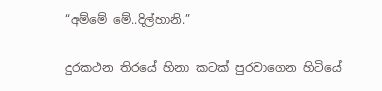“අම්මේ මේ..දිල්හානි.”

දුරකථන තිරයේ හිනා කටක් පුරවාගෙන හිටියේ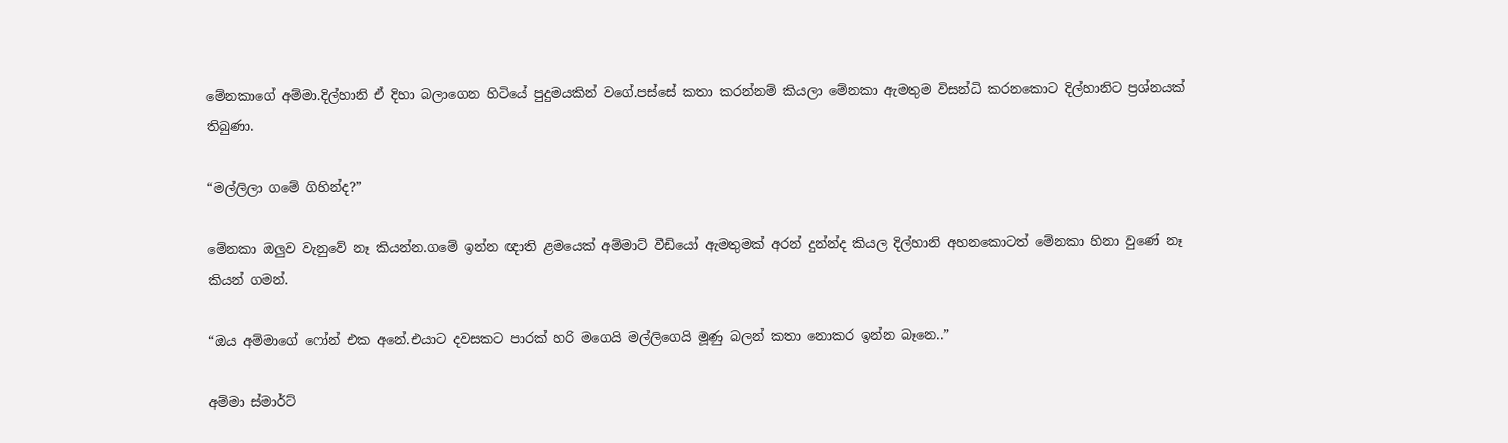මේනකාගේ අම්මා.දිල්හානි ඒ දිහා බලාගෙන හිටියේ පුදුමයකින් වගේ.පස්සේ කතා කරන්නම් කියලා මේනකා ඇමතුම විසන්ධි කරනකොට දිල්හානිට ප්‍රශ්නයක් තිබුණා.

“මල්ලිලා ගමේ ගිහින්ද?”

මේනකා ඔලුව වැනුවේ නෑ කියන්න.ගමේ ඉන්න ඥාති ළමයෙක් අම්මාට් වීඩියෝ ඇමතුමක් අරන් දුන්න්ද කියල දිල්හානි අහනකොටත් මේනකා හිනා වුණේ නෑ කියන් ගමන්.

“ඔය අම්මාගේ ෆෝන් එක අනේ.එයාට දවසකට පාරක් හරි මගෙයි මල්ලිගෙයි මූණු බලන් කතා නොකර ඉන්න බෑනෙ..”

අම්මා ස්මාර්ට්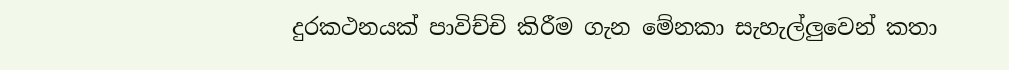දුරකථනයක් පාවිච්චි කිරීම ගැන මේනකා සැහැල්ලුවෙන් කතා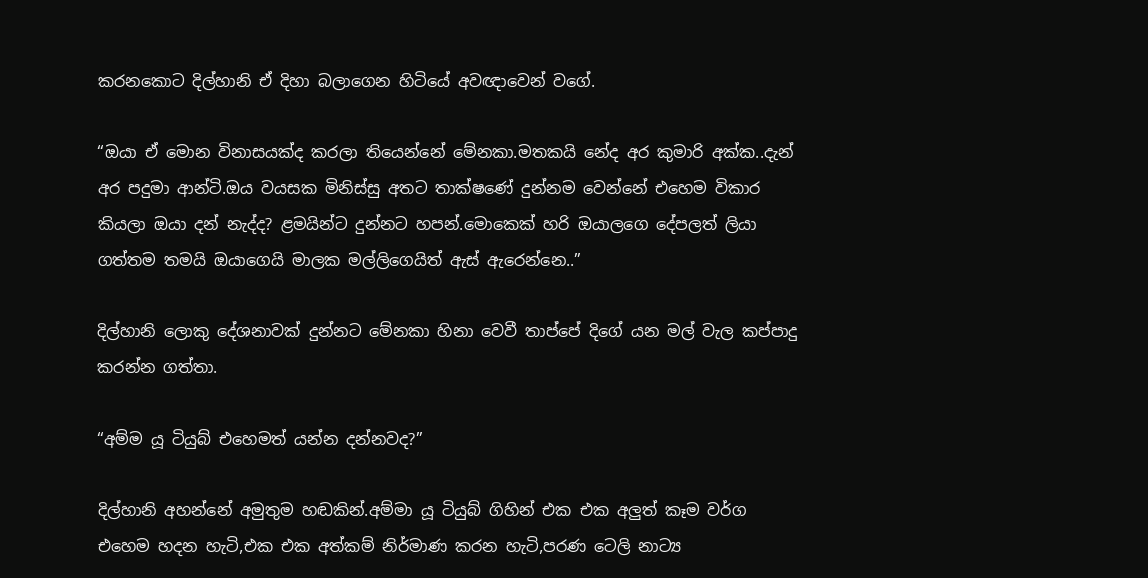කරනකොට දිල්හානි ඒ දිහා බලාගෙන හිටියේ අවඥාවෙන් වගේ.

“ඔයා ඒ මොන විනාසයක්ද කරලා තියෙන්නේ මේනකා.මතකයි නේද අර කුමාරි අක්ක..දැන් අර පදුමා ආන්ටි.ඔය වයසක මිනිස්සු අතට තාක්ෂණේ දුන්නම වෙන්නේ එහෙම විකාර කියලා ඔයා දන් නැද්ද? ළමයින්ට දුන්නට හපන්.මොකෙක් හරි ඔයාලගෙ දේපලත් ලියා ගත්තම තමයි ඔයාගෙයි මාලක මල්ලිගෙයිත් ඇස් ඇරෙන්නෙ..”

දිල්හානි ලොකු දේශනාවක් දුන්නට මේනකා හිනා වෙවී තාප්පේ දිගේ යන මල් වැල කප්පාදු කරන්න ගත්තා.

“අම්ම යූ ටියුබ් එහෙමත් යන්න දන්නවද?”

දිල්හානි අහන්නේ අමුතුම හඬකින්.අම්මා යූ ටියුබ් ගිහින් එක එක අලුත් කෑම වර්ග එහෙම හදන හැටි,එක එක අත්කම් නිර්මාණ කරන හැටි,පරණ ටෙලි නාට්‍ය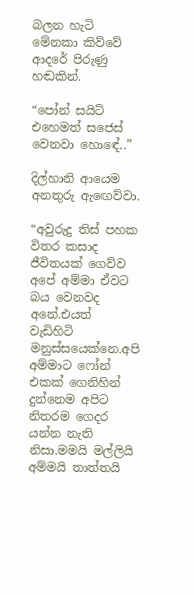බලන හැටි මේනකා කිව්වේ ආදරේ පිරුණු හඬකින්.

“පෝන් සයිට් එහෙමත් සජෙස් වෙනවා හොඳේ..”

දිල්හානි ආයෙම අනතුරු ඇඟෙව්වා.

“අවුරුදු තිස් පහක විතර කසාද ජීවිතයක් ගෙව්ව අපේ අම්මා ඒවට බය වෙනවද අනේ.එයත් වැඩිහිටි මනුස්සයෙක්නෙ.අපි අම්මාට ෆෝන් එකක් ගෙනිහින් දුන්නෙම අපිට නිතරම ගෙදර යන්න නැති නිසා.මමයි මල්ලියි අම්මයි තාත්තයි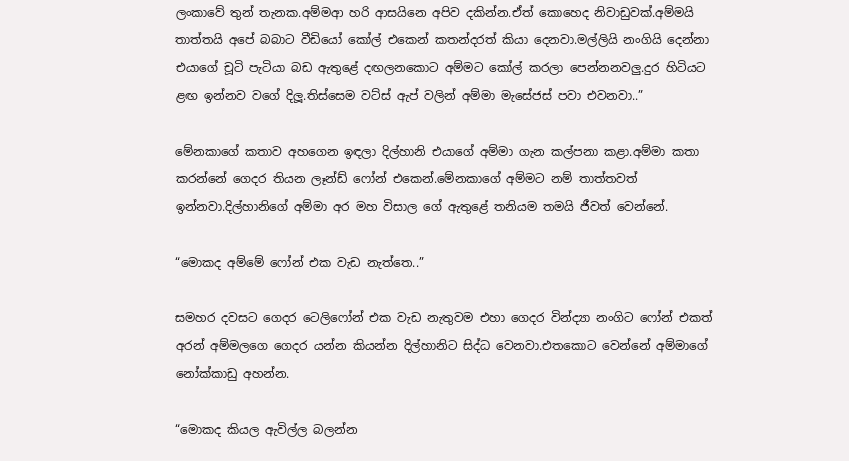ලංකාවේ තුන් තැනක.අම්මආ හරි ආසයිනෙ අපිව දකින්න.ඒත් කොහෙද නිවාඩුවක්.අම්මයි තාත්තයි අපේ බබාට වීඩියෝ කෝල් එකෙන් කතන්දරත් කියා දෙනවා.මල්ලියි නංගියි දෙන්නා එයාගේ චූටි පැටියා බඩ ඇතුළේ දඟලනකොට අම්මට කෝල් කරලා පෙන්නනවලු.දුර හිටියට ළඟ ඉන්නව වගේ දිලූ.තිස්සෙම වට්ස් ඇප් වලින් අම්මා මැසේජස් පවා එවනවා..”

මේනකාගේ කතාව අහගෙන ඉඳලා දිල්හානි එයාගේ අම්මා ගැන කල්පනා කළා.අම්මා කතා කරන්නේ ගෙදර තියන ලෑන්ඩ් ෆෝන් එකෙන්.මේනකාගේ අම්මට නම් තාත්තවත් ඉන්නවා.දිල්හානිගේ අම්මා අර මහ විසාල ගේ ඇතුළේ තනියම තමයි ජීවත් වෙන්නේ.

“මොකද අම්මේ ෆෝන් එක වැඩ නැත්තෙ..”

සමහර දවසට ගෙදර ටෙලිෆෝන් එක වැඩ නැතුවම එහා ගෙදර වින්ද්‍යා නංගිට ෆෝන් එකත් අරන් අම්මලගෙ ගෙදර යන්න කියන්න දිල්හානිට සිද්ධ වෙනවා.එතකොට වෙන්නේ අම්මාගේ නෝක්කාඩු අහන්න.

“මොකද කියල ඇවිල්ල බලන්න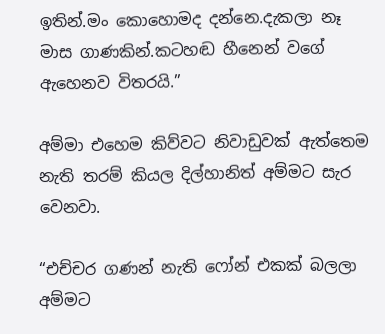ඉතින්.මං කොහොමද දන්නෙ.දැකලා නෑ මාස ගාණකින්.කටහඬ හීනෙන් වගේ ඇහෙනව විතරයි.”

අම්මා එහෙම කිව්වට නිවාඩුවක් ඇත්තෙම නැති තරම් කියල දිල්හානිත් අම්මට සැර වෙනවා.

“එච්චර ගණන් නැති ෆෝන් එකක් බලලා අම්මට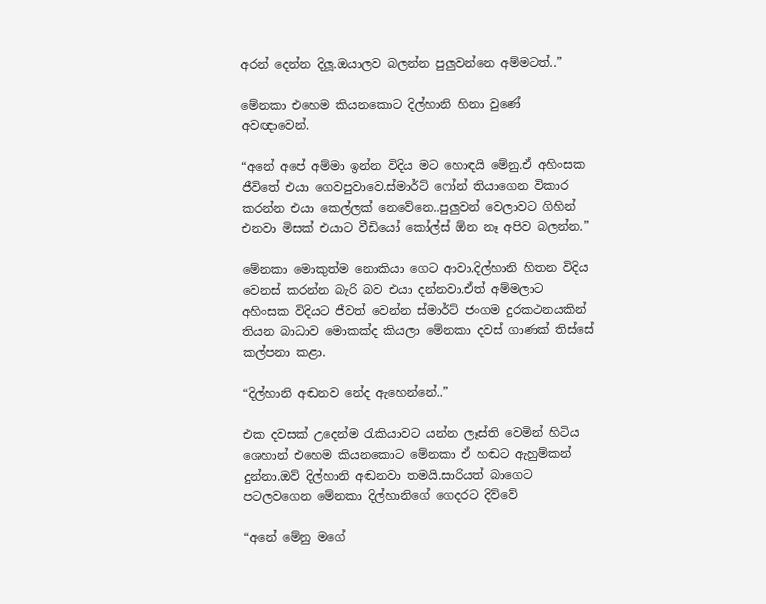අරන් දෙන්න දිලූ.ඔයාලව බලන්න පුලුවන්නෙ අම්මටත්..”

මේනකා එහෙම කියනකොට දිල්හානි හිනා වුණේ අවඥාවෙන්.

“අනේ අපේ අම්මා ඉන්න විදිය මට හොඳයි මේනු.ඒ අහිංසක ජීවිතේ එයා ගෙවපුවාවෙ.ස්මාර්ට් ෆෝන් තියාගෙන විකාර කරන්න එයා කෙල්ලක් නෙවේනෙ..පුලුවන් වෙලාවට ගිහින් එනවා මිසක් එයාට වීඩියෝ කෝල්ස් ඕන නෑ අපිව බලන්න.”

මේනකා මොකුත්ම නොකියා ගෙට ආවා.දිල්හානි හිතන විදිය වෙනස් කරන්න බැරි බව එයා දන්නවා.ඒත් අම්මලාට අහිංසක විදියට ජීවත් වෙන්න ස්මාර්ට් ජංගම දුරකථනයකින් තියන බාධාව මොකක්ද කියලා මේනකා දවස් ගාණක් තිස්සේ කල්පනා කළා.

“දිල්හානි අඬනව නේද ඇහෙන්නේ..”

එක දවසක් උදෙන්ම රැකියාවට යන්න ලෑස්ති වෙමින් හිටිය ශෙහාන් එහෙම කියනකොට මේනකා ඒ හඬට ඇහුම්කන් දුන්නා.ඔව් දිල්හානි අඬනවා තමයි.සාරියත් බාගෙට පටලවගෙන මේනකා දිල්හානිගේ ගෙදරට දිව්වේ

“අනේ මේනු මගේ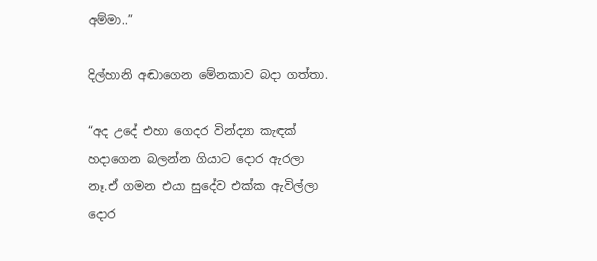අම්මා..”

දිල්හානි අඬාගෙන මේනකාව බදා ගත්තා.

“අද උදේ එහා ගෙදර වින්ද්‍යා කැඳක් හදාගෙන බලන්න ගියාට දොර ඇරලා නෑ.ඒ ගමන එයා සුදේව එක්ක ඇවිල්ලා දොර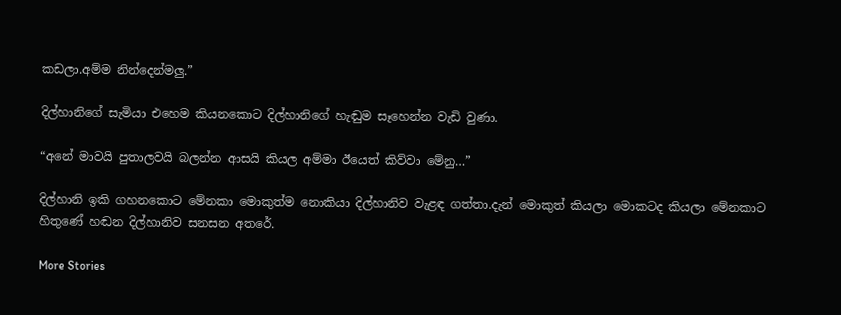කඩලා.අම්ම නින්දෙන්මලු.”

දිල්හානිගේ සැමියා එහෙම කියනකොට දිල්හානිගේ හැඬුම සෑහෙන්න වැඩි වුණා.

“අනේ මාවයි පුතාලවයි බලන්න ආසයි කියල අම්මා ඊයෙත් කිව්වා මේනු…”

දිල්හානි ඉකි ගහනකොට මේනකා මොකුත්ම නොකියා දිල්හානිව වැළඳ ගත්තා.දැන් මොකුත් කියලා මොකටද කියලා මේනකාට හිතුණේ හඬන දිල්හානිව සනසන අතරේ.

More Stories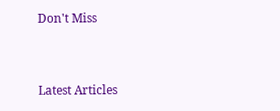Don't Miss


Latest Articles